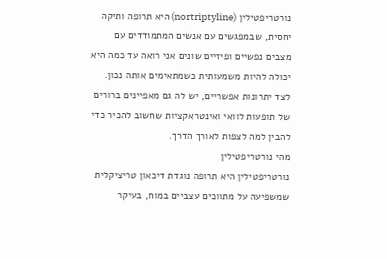נורטריפטילין (nortriptyline) היא תרופה ותיקה יחסית, שבמפגשים עם אנשים המתמודדים עם מצבים נפשיים ופיזיים שונים אני רואה עד כמה היא יכולה להיות משמעותית כשמתאימים אותה נכון. לצד יתרונות אפשריים, יש לה גם מאפיינים ברורים של תופעות לוואי ואינטראקציות שחשוב להכיר כדי להבין למה לצפות לאורך הדרך.
מהי נורטריפטילין
נורטריפטילין היא תרופה נוגדת דיכאון טריציקלית שמשפיעה על מתווכים עצביים במוח, בעיקר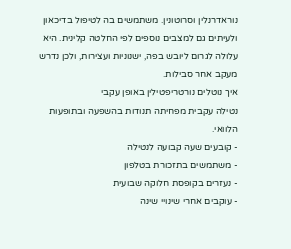נוראדרנלין וסרוטונין. משתמשים בה לטיפול בדיכאון ולעיתים גם למצבים נוספים לפי החלטה קלינית. היא עלולה לגרום ליובש בפה, ישנוניות ועצירות, ולכן נדרש מעקב אחר סבילות.
איך נוטלים נורטריפטילין באופן עקבי
נטילה עקבית מפחיתה תנודות בהשפעה ובתופעות הלוואי.
- קובעים שעה קבועה לנטילה
- משתמשים בתזכורת בטלפון
- נעזרים בקופסת חלוקה שבועית
- עוקבים אחרי שינויי שינה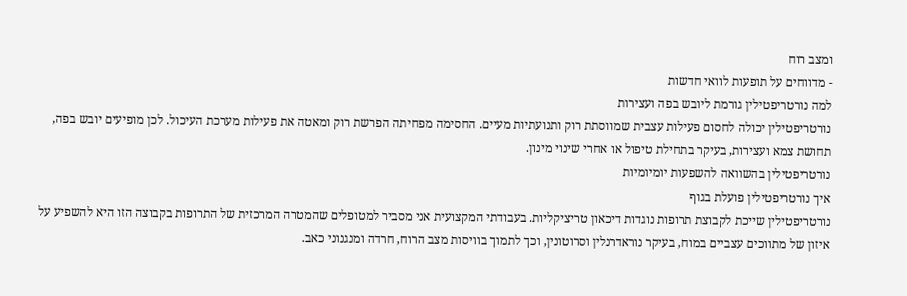ומצב רוח
- מדווחים על תופעות לוואי חדשות
למה נורטריפטילין גורמת ליובש בפה ועצירות
נורטריפטילין יכולה לחסום פעילות עצבית שמווסתת רוק ותנועתיות מעיים. החסימה מפחיתה הפרשת רוק ומאטה את פעילות מערכת העיכול. לכן מופיעים יובש בפה, תחושת צמא ועצירות, בעיקר בתחילת טיפול או אחרי שינוי מינון.
נורטריפטילין בהשוואה להשפעות יומיומיות
איך נורטריפטילין פועלת בגוף
נורטריפטילין שייכת לקבוצת תרופות נוגדות דיכאון טריציקליות. בעבודתי המקצועית אני מסביר למטופלים שהמטרה המרכזית של התרופות בקבוצה הזו היא להשפיע על איזון של מתווכים עצביים במוח, בעיקר נוראדרנלין וסרוטונין, וכך לתמוך בוויסות מצב הרוח, חרדה ומנגנוני כאב.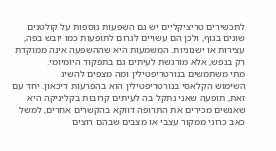לתכשירים טריציקליים יש גם השפעות נוספות על קולטנים שונים בגוף, ולכן הם עשויים לגרום לתופעות כמו יובש בפה, עצירות או ישנוניות. המשמעות היא שההשפעה אינה ממוקדת רק בנפש, אלא מורגשת לעיתים גם בתפקוד היומיומי.
מתי משתמשים בנורטריפטילין ומה מצפים להשיג
השימוש הקלאסי בנורטריפטילין הוא בהפרעות דיכאון. יחד עם זאת, תופעה שאני נתקל בה לעיתים קרובות בקליניקה היא שאנשים מכירים את התרופה דווקא בהקשרים אחרים, למשל כאב כרוני ממקור עצבי או מצבים שבהם רוצים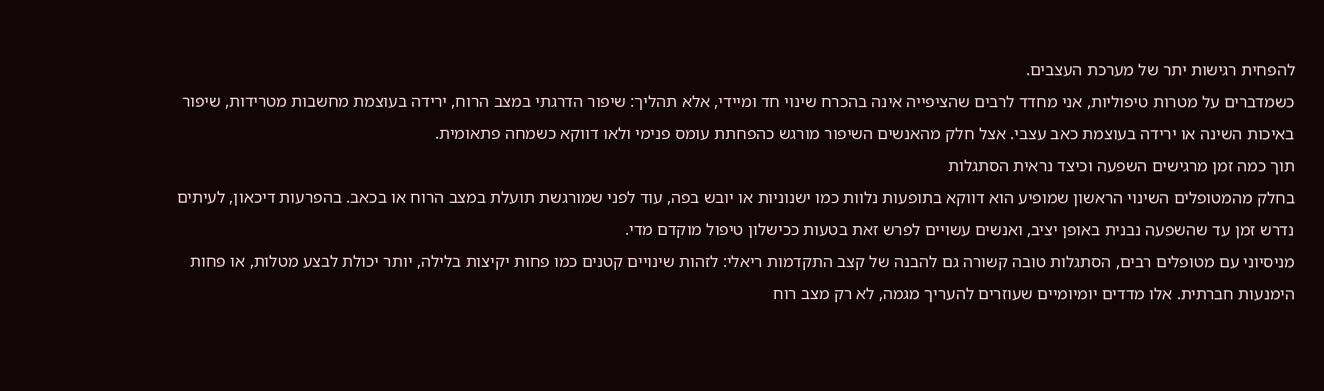להפחית רגישות יתר של מערכת העצבים.
כשמדברים על מטרות טיפוליות, אני מחדד לרבים שהציפייה אינה בהכרח שינוי חד ומיידי, אלא תהליך: שיפור הדרגתי במצב הרוח, ירידה בעוצמת מחשבות מטרידות, שיפור באיכות השינה או ירידה בעוצמת כאב עצבי. אצל חלק מהאנשים השיפור מורגש כהפחתת עומס פנימי ולאו דווקא כשמחה פתאומית.
תוך כמה זמן מרגישים השפעה וכיצד נראית הסתגלות
בחלק מהמטופלים השינוי הראשון שמופיע הוא דווקא בתופעות נלוות כמו ישנוניות או יובש בפה, עוד לפני שמורגשת תועלת במצב הרוח או בכאב. בהפרעות דיכאון, לעיתים נדרש זמן עד שהשפעה נבנית באופן יציב, ואנשים עשויים לפרש זאת בטעות ככישלון טיפול מוקדם מדי.
מניסיוני עם מטופלים רבים, הסתגלות טובה קשורה גם להבנה של קצב התקדמות ריאלי: לזהות שינויים קטנים כמו פחות יקיצות בלילה, יותר יכולת לבצע מטלות, או פחות הימנעות חברתית. אלו מדדים יומיומיים שעוזרים להעריך מגמה, לא רק מצב רוח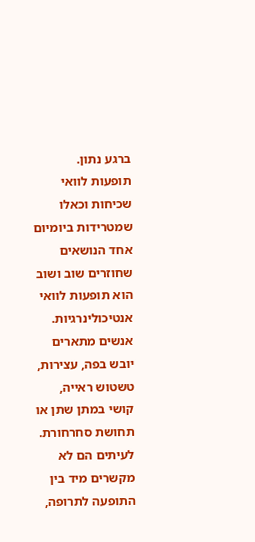ברגע נתון.
תופעות לוואי שכיחות וכאלו שמטרידות ביומיום
אחד הנושאים שחוזרים שוב ושוב הוא תופעות לוואי אנטיכולינרגיות. אנשים מתארים יובש בפה, עצירות, טשטוש ראייה, קושי במתן שתן או תחושת סחרחורת. לעיתים הם לא מקשרים מיד בין התופעה לתרופה,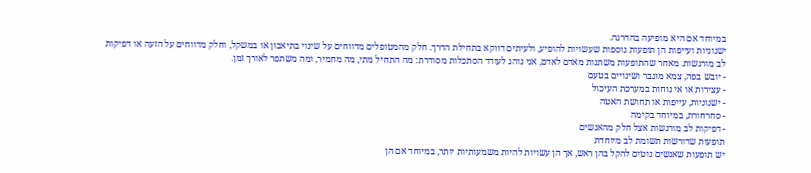במיוחד אם היא מופיעה בהדרגה.
ישנוניות ועייפות הן תופעות נוספות שעשויות להופיע, ולעיתים דווקא בתחילת הדרך. חלק מהמטופלים מדווחים על שינוי בתיאבון או במשקל, וחלק מדווחים על הזעה או דפיקות לב מורגשות. מאחר שהתופעות משתנות מאדם לאדם, אני נוהג לעודד הסתכלות מסודרת: מה התחיל מתי, מה מחמיר, ומה משתפר לאורך זמן.
- יובש בפה, צמא מוגבר ושינויים בטעם
- עצירות או אי נוחות במערכת העיכול
- ישנוניות, עייפות או תחושת האטה
- סחרחורת, במיוחד בקימה
- דפיקות לב מורגשות אצל חלק מהאנשים
תופעות שדורשות תשומת לב מיוחדת
יש תופעות שאנשים נוטים להקל בהן ראש, אך הן עשויות להיות משמעותיות יותר, במיוחד אם הן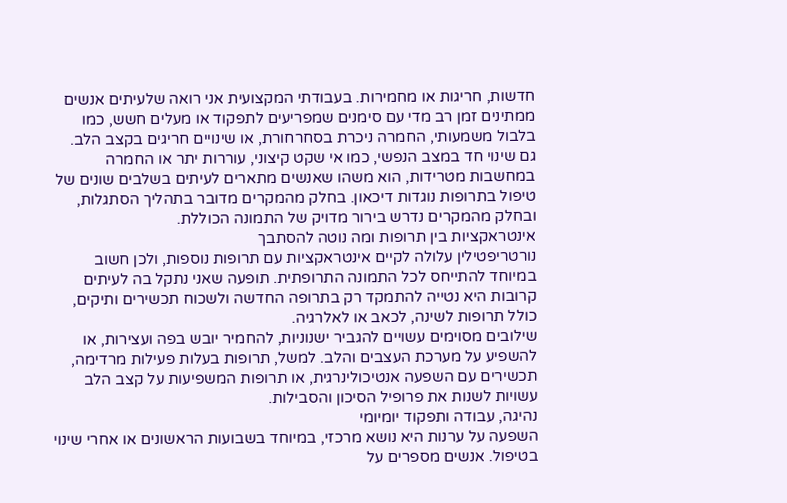חדשות, חריגות או מחמירות. בעבודתי המקצועית אני רואה שלעיתים אנשים ממתינים זמן רב מדי עם סימנים שמפריעים לתפקוד או מעלים חשש, כמו בלבול משמעותי, החמרה ניכרת בסחרחורת, או שינויים חריגים בקצב הלב.
גם שינוי חד במצב הנפשי, כמו אי שקט קיצוני, עוררות יתר או החמרה במחשבות מטרידות, הוא משהו שאנשים מתארים לעיתים בשלבים שונים של טיפול בתרופות נוגדות דיכאון. בחלק מהמקרים מדובר בתהליך הסתגלות, ובחלק מהמקרים נדרש בירור מדויק של התמונה הכוללת.
אינטראקציות בין תרופות ומה נוטה להסתבך
נורטריפטילין עלולה לקיים אינטראקציות עם תרופות נוספות, ולכן חשוב במיוחד להתייחס לכל התמונה התרופתית. תופעה שאני נתקל בה לעיתים קרובות היא נטייה להתמקד רק בתרופה החדשה ולשכוח תכשירים ותיקים, כולל תרופות לשינה, לכאב או לאלרגיה.
שילובים מסוימים עשויים להגביר ישנוניות, להחמיר יובש בפה ועצירות, או להשפיע על מערכת העצבים והלב. למשל, תרופות בעלות פעילות מרדימה, תכשירים עם השפעה אנטיכולינרגית, או תרופות המשפיעות על קצב הלב עשויות לשנות את פרופיל הסיכון והסבילות.
נהיגה, עבודה ותפקוד יומיומי
השפעה על ערנות היא נושא מרכזי, במיוחד בשבועות הראשונים או אחרי שינוי בטיפול. אנשים מספרים על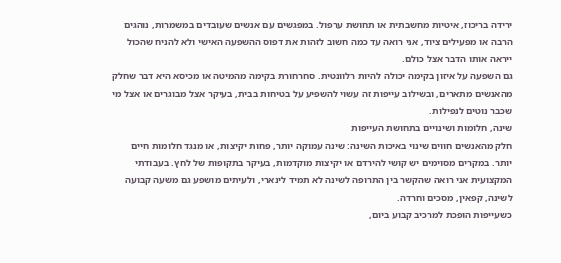ירידה בריכוז, איטיות מחשבתית או תחושת ערפול. במפגשים עם אנשים שעובדים במשמרות, נוהגים הרבה או מפעילים ציוד, אני רואה עד כמה חשוב לזהות את דפוס ההשפעה האישי ולא להניח שהכול ייראה אותו הדבר אצל כולם.
גם השפעה על איזון בקימה יכולה להיות רלוונטית. סחרחורת בקימה מהמיטה או מכיסא היא דבר שחלק מהאנשים מתארים, ובשילוב עייפות זה עשוי להשפיע על בטיחות בבית, בעיקר אצל מבוגרים או אצל מי שכבר נוטים לנפילות.
שינה, חלומות ושינויים בתחושת העייפות
חלק מהאנשים חווים שינוי באיכות השינה: שינה עמוקה יותר, פחות יקיצות, או מנגד חלומות חיים יותר. במקרים מסוימים יש קושי להירדם או יקיצות מוקדמות, בעיקר בתקופות של לחץ. בעבודתי המקצועית אני רואה שהקשר בין התרופה לשינה לא תמיד לינארי, ולעיתים מושפע גם משעה קבועה לשינה, קפאין, מסכים וחרדה.
כשעייפות הופכת למרכיב קבוע ביום,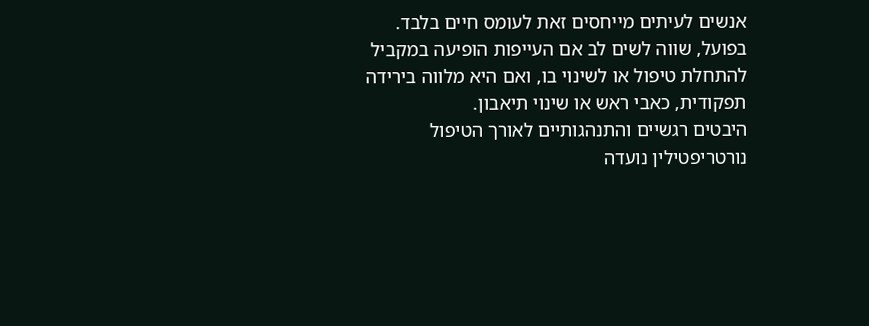אנשים לעיתים מייחסים זאת לעומס חיים בלבד. בפועל, שווה לשים לב אם העייפות הופיעה במקביל להתחלת טיפול או לשינוי בו, ואם היא מלווה בירידה תפקודית, כאבי ראש או שינוי תיאבון.
היבטים רגשיים והתנהגותיים לאורך הטיפול
נורטריפטילין נועדה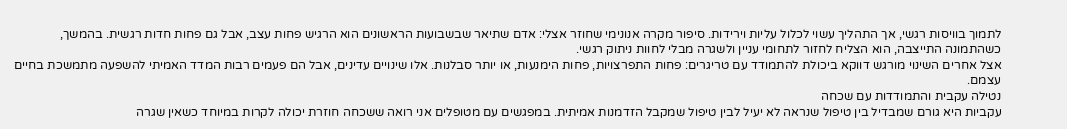לתמוך בוויסות רגשי, אך התהליך עשוי לכלול עליות וירידות. סיפור מקרה אנונימי שחוזר אצלי: אדם שתיאר שבשבועות הראשונים הוא הרגיש פחות עצב, אבל גם פחות חדות רגשית. בהמשך, כשהתמונה התייצבה, הוא הצליח לחזור לתחומי עניין ולשגרה מבלי לחוות ניתוק רגשי.
אצל אחרים השינוי מורגש דווקא ביכולת להתמודד עם טריגרים: פחות התפרצויות, פחות הימנעות, או יותר סבלנות. אלו שינויים עדינים, אבל הם פעמים רבות המדד האמיתי להשפעה מתמשכת בחיים עצמם.
נטילה עקבית והתמודדות עם שכחה
עקביות היא גורם שמבדיל בין טיפול שנראה לא יעיל לבין טיפול שמקבל הזדמנות אמיתית. במפגשים עם מטופלים אני רואה ששכחה חוזרת יכולה לקרות במיוחד כשאין שגרה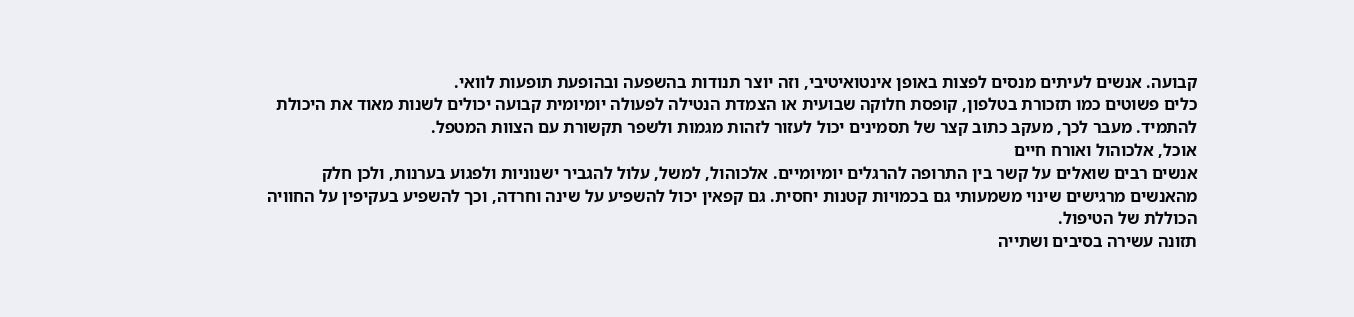קבועה. אנשים לעיתים מנסים לפצות באופן אינטואיטיבי, וזה יוצר תנודות בהשפעה ובהופעת תופעות לוואי.
כלים פשוטים כמו תזכורת בטלפון, קופסת חלוקה שבועית או הצמדת הנטילה לפעולה יומיומית קבועה יכולים לשנות מאוד את היכולת להתמיד. מעבר לכך, מעקב כתוב קצר של תסמינים יכול לעזור לזהות מגמות ולשפר תקשורת עם הצוות המטפל.
אוכל, אלכוהול ואורח חיים
אנשים רבים שואלים על קשר בין התרופה להרגלים יומיומיים. אלכוהול, למשל, עלול להגביר ישנוניות ולפגוע בערנות, ולכן חלק מהאנשים מרגישים שינוי משמעותי גם בכמויות קטנות יחסית. גם קפאין יכול להשפיע על שינה וחרדה, וכך להשפיע בעקיפין על החוויה הכוללת של הטיפול.
תזונה עשירה בסיבים ושתייה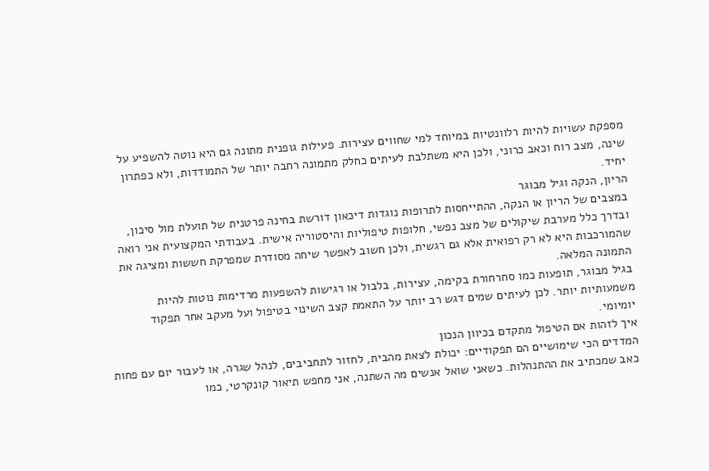מספקת עשויות להיות רלוונטיות במיוחד למי שחווים עצירות. פעילות גופנית מתונה גם היא נוטה להשפיע על שינה, מצב רוח וכאב כרוני, ולכן היא משתלבת לעיתים כחלק מתמונה רחבה יותר של התמודדות, ולא כפתרון יחיד.
הריון, הנקה וגיל מבוגר
במצבים של הריון או הנקה, ההתייחסות לתרופות נוגדות דיכאון דורשת בחינה פרטנית של תועלת מול סיכון, ובדרך כלל מערבת שיקולים של מצב נפשי, חלופות טיפוליות והיסטוריה אישית. בעבודתי המקצועית אני רואה שהמורכבות היא לא רק רפואית אלא גם רגשית, ולכן חשוב לאפשר שיחה מסודרת שמפרקת חששות ומציגה את התמונה המלאה.
בגיל מבוגר, תופעות כמו סחרחורת בקימה, עצירות, בלבול או רגישות להשפעות מרדימות נוטות להיות משמעותיות יותר. לכן לעיתים שמים דגש רב יותר על התאמת קצב השינוי בטיפול ועל מעקב אחר תפקוד יומיומי.
איך לזהות אם הטיפול מתקדם בכיוון הנכון
המדדים הכי שימושיים הם תפקודיים: יכולת לצאת מהבית, לחזור לתחביבים, לנהל שגרה, או לעבור יום עם פחות כאב שמכתיב את ההתנהלות. כשאני שואל אנשים מה השתנה, אני מחפש תיאור קונקרטי, כמו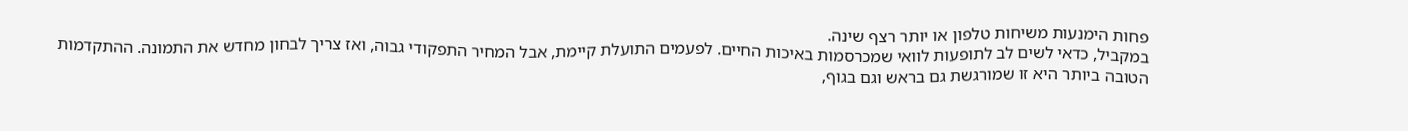פחות הימנעות משיחות טלפון או יותר רצף שינה.
במקביל, כדאי לשים לב לתופעות לוואי שמכרסמות באיכות החיים. לפעמים התועלת קיימת, אבל המחיר התפקודי גבוה, ואז צריך לבחון מחדש את התמונה. ההתקדמות הטובה ביותר היא זו שמורגשת גם בראש וגם בגוף,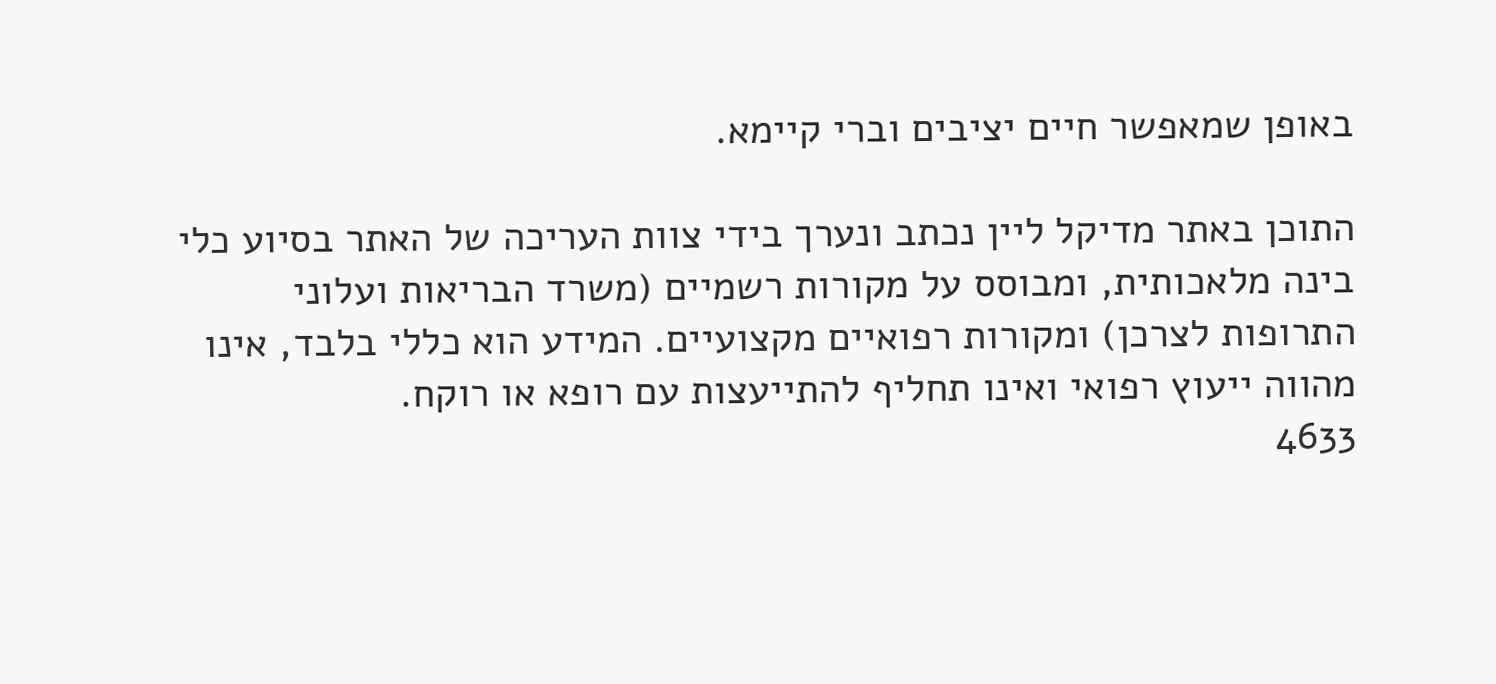באופן שמאפשר חיים יציבים וברי קיימא.

התוכן באתר מדיקל ליין נכתב ונערך בידי צוות העריכה של האתר בסיוע כלי בינה מלאכותית, ומבוסס על מקורות רשמיים (משרד הבריאות ועלוני התרופות לצרכן) ומקורות רפואיים מקצועיים. המידע הוא כללי בלבד, אינו מהווה ייעוץ רפואי ואינו תחליף להתייעצות עם רופא או רוקח.
4633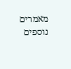מאמרים נוספים